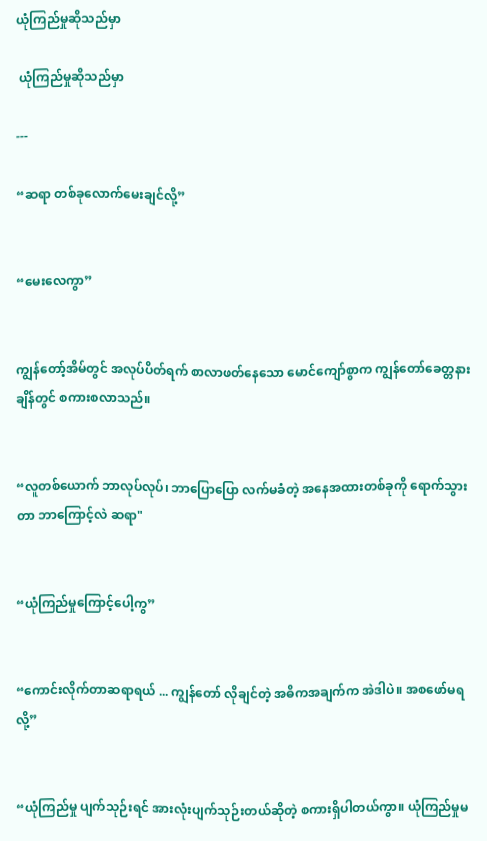ယုံကြည်မှုဆိုသည်မှာ

 ယုံကြည်မှုဆိုသည်မှာ

---

“ဆရာ တစ်ခုလောက်မေးချင်လို့”


“မေးလေကွာ”


ကျွန်တော့်အိမ်တွင် အလုပ်ပိတ်ရက် စာလာဖတ်နေသော မောင်ကျော်စွာက ကျွန်တော်ခေတ္တနားချိန်တွင် စကားစလာသည်။


“လူတစ်ယောက် ဘာလုပ်လုပ်၊ ဘာပြောပြော လက်မခံတဲ့ အနေအထားတစ်ခုကို ရောက်သွားတာ ဘာကြောင့်လဲ ဆရာ"


“ယုံကြည်မှုကြောင့်ပေါ့ကွ”


“ကောင်းလိုက်တာဆရာရယ် ... ကျွန်တော် လိုချင်တဲ့ အဓိကအချက်က အဲဒါပဲ။ အစဖော်မရလို့”


“ယုံကြည်မှု ပျက်သုဉ်းရင် အားလုံးပျက်သုဉ်းတယ်ဆိုတဲ့ စကားရှိပါတယ်ကွာ။ ယုံကြည်မှုမ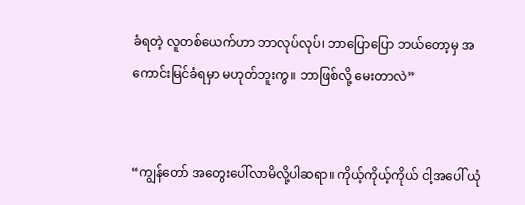ခံရတဲ့ လူတစ်ယေက်ဟာ ဘာလုပ်လုပ်၊ ဘာပြောပြော ဘယ်တော့မှ အကောင်းမြင်ခံရမှာ မဟုတ်ဘူးကွ။ ဘာဖြစ်လို့ မေးတာလဲ”


“ကျွန်တော် အတွေးပေါ်လာမိလို့ပါဆရာ။ ကိုယ့်ကိုယ့်ကိုယ် ငါ့အပေါ် ယုံ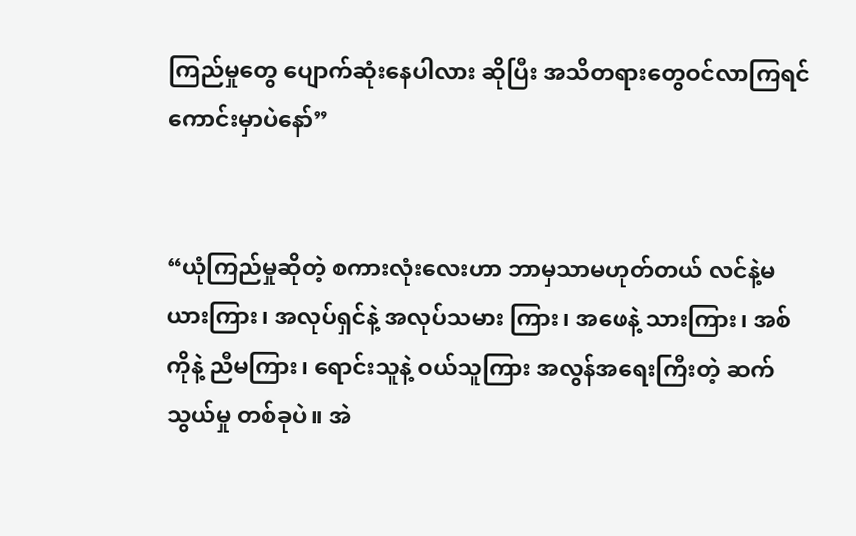ကြည်မှုတွေ ပျောက်ဆုံးနေပါလား ဆိုပြီး အသိတရားတွေဝင်လာကြရင်ကောင်းမှာပဲနော်”


“ယုံကြည်မှုဆိုတဲ့ စကားလုံးလေးဟာ ဘာမှသာမဟုတ်တယ် လင်နဲ့မယားကြား၊ အလုပ်ရှင်နဲ့ အလုပ်သမား ကြား၊ အဖေနဲ့ သားကြား၊ အစ်ကိုနဲ့ ညီမကြား၊ ရောင်းသူနဲ့ ဝယ်သူကြား အလွန်အရေးကြီးတဲ့ ဆက်သွယ်မှု တစ်ခုပဲ။ အဲ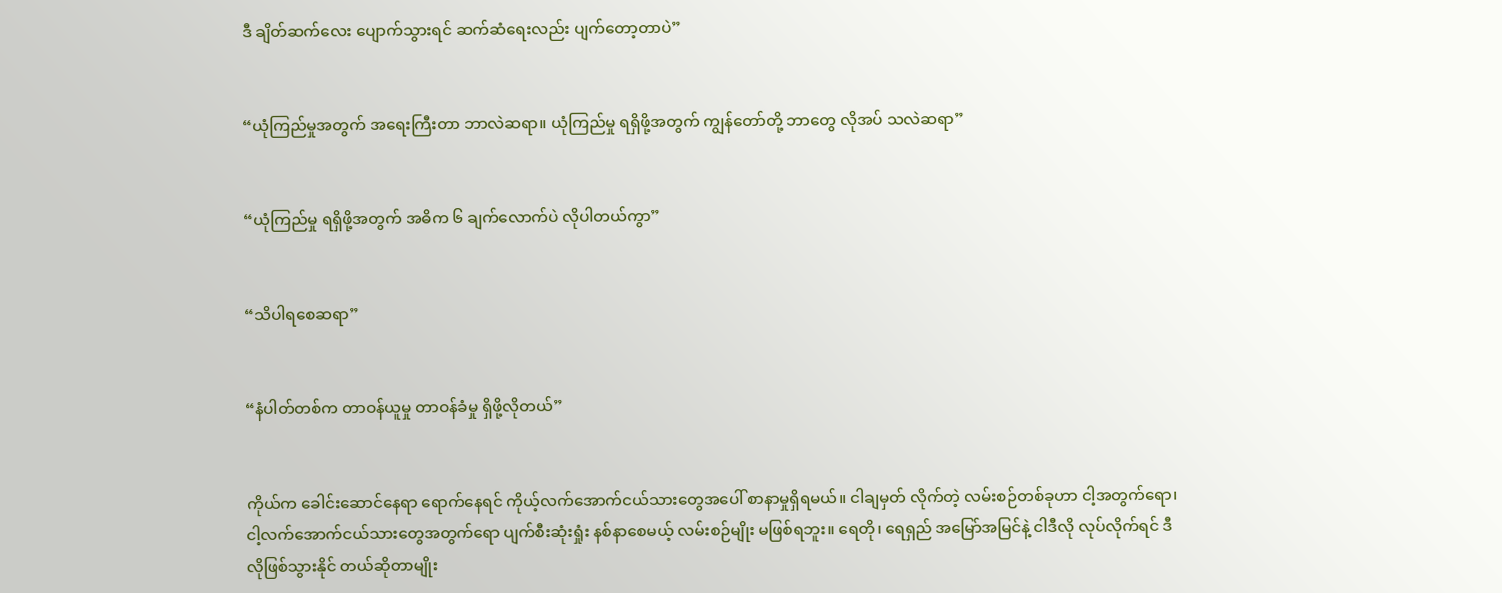ဒီ ချိတ်ဆက်လေး ပျောက်သွားရင် ဆက်ဆံရေးလည်း ပျက်တော့တာပဲ”


“ယုံကြည်မှုအတွက် အရေးကြီးတာ ဘာလဲဆရာ။ ယုံကြည်မှု ရရှိဖို့အတွက် ကျွန်တော်တို့ ဘာတွေ လိုအပ် သလဲဆရာ”


“ယုံကြည်မှု ရရှိဖို့အတွက် အဓိက ၆ ချက်လောက်ပဲ လိုပါတယ်ကွာ”


“သိပါရစေဆရာ”


“နံပါတ်တစ်က တာဝန်ယူမှု တာဝန်ခံမှု ရှိဖို့လိုတယ်”


ကိုယ်က ခေါင်းဆောင်နေရာ ရောက်နေရင် ကိုယ့်လက်အောက်ငယ်သားတွေအပေါ် စာနာမှုရှိရမယ်။ ငါချမှတ် လိုက်တဲ့ လမ်းစဉ်တစ်ခုဟာ ငါ့အတွက်ရော၊ ငါ့လက်အောက်ငယ်သားတွေအတွက်ရော ပျက်စီးဆုံးရှုံး နစ်နာစေမယ့် လမ်းစဉ်မျိုး မဖြစ်ရဘူး။ ရေတို၊ ရေရှည် အမြော်အမြင်နဲ့ ငါဒီလို လုပ်လိုက်ရင် ဒီလိုဖြစ်သွားနိုင် တယ်ဆိုတာမျိုး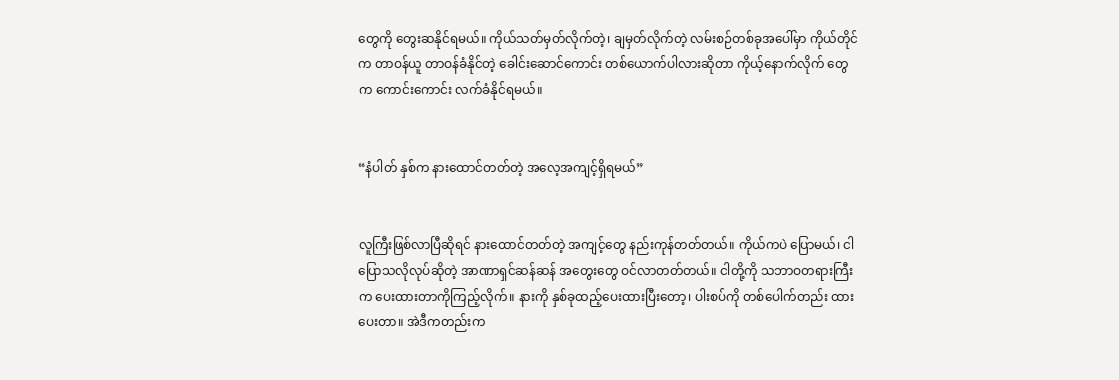တွေကို တွေးဆနိုင်ရမယ်။ ကိုယ်သတ်မှတ်လိုက်တဲ့၊ ချမှတ်လိုက်တဲ့ လမ်းစဉ်တစ်ခုအပေါ်မှာ ကိုယ်တိုင်က တာဝန်ယူ တာဝန်ခံနိုင်တဲ့ ခေါင်းဆောင်ကောင်း တစ်ယောက်ပါလားဆိုတာ ကိုယ့်နောက်လိုက် တွေက ကောင်းကောင်း လက်ခံနိုင်ရမယ်။


“နံပါတ် နှစ်က နားထောင်တတ်တဲ့ အလေ့အကျင့်ရှိရမယ်”


လူကြီးဖြစ်လာပြီဆိုရင် နားထောင်တတ်တဲ့ အကျင့်တွေ နည်းကုန်တတ်တယ်။ ကိုယ်ကပဲ ပြောမယ်၊ ငါပြောသလိုလုပ်ဆိုတဲ့ အာဏာရှင်ဆန်ဆန် အတွေးတွေ ဝင်လာတတ်တယ်။ ငါတို့ကို သဘာဝတရားကြီးက ပေးထားတာကိုကြည့်လိုက်။ နားကို နှစ်ခုထည့်ပေးထားပြီးတော့၊ ပါးစပ်ကို တစ်ပေါက်တည်း ထားပေးတာ။ အဲဒီကတည်းက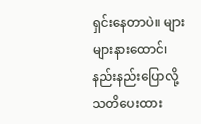ရှင်းနေတာပဲ။ များများနားထောင်၊ နည်းနည်းပြောလို့ သတိပေးထား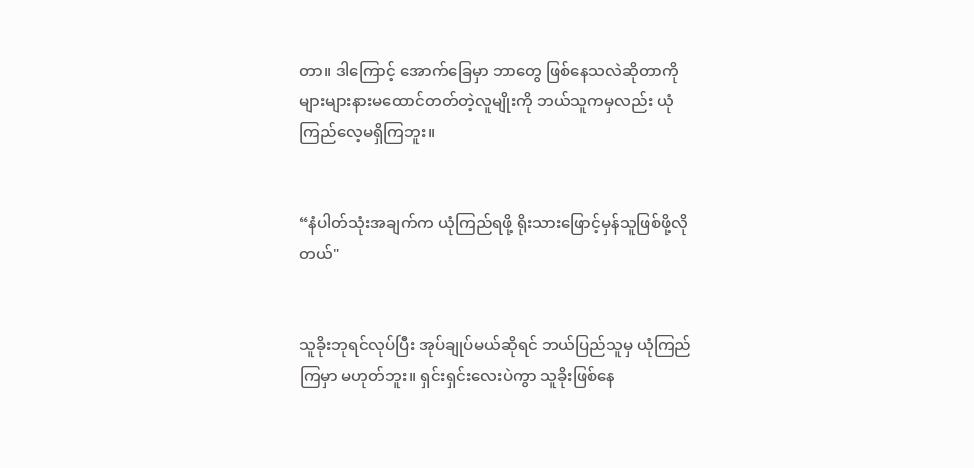တာ။ ဒါကြောင့် အောက်ခြေမှာ ဘာတွေ ဖြစ်နေသလဲဆိုတာကို များများနားမထောင်တတ်တဲ့လူမျိုးကို ဘယ်သူကမှလည်း ယုံကြည်လေ့မရှိကြဘူး။


“နံပါတ်သုံးအချက်က ယုံကြည်ရဖို့ ရိုးသားဖြောင့်မှန်သူဖြစ်ဖို့လိုတယ်"


သူခိုးဘုရင်လုပ်ပြီး အုပ်ချုပ်မယ်ဆိုရင် ဘယ်ပြည်သူမှ ယုံကြည်ကြမှာ မဟုတ်ဘူး။ ရှင်းရှင်းလေးပဲကွာ သူခိုးဖြစ်နေ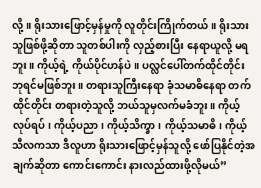လို့။ ရိုးသားဖြောင့်မှန်မှုကို လူတိုင်းကြိုက်တယ်။ ရိုးသားသူဖြစ်ဖို့ဆိုတာ သူတစ်ပါးကို လှည့်စားပြီး နေရာယူလို့ မရဘူး။ ကိုယ့်ရဲ့ ကိုယ်ပိုင်ဟန်ပဲ။ ပလ္လင်ပေါ်တက်ထိုင်တိုင်း ဘုရင်မဖြစ်ဘူး။ တရားသူကြီးနေရာ ခုံသမာဓိနေရာ တက်ထိုင်တိုင်း တရားတဲ့သူလို့ ဘယ်သူမှလက်မခံဘူး။ ကိုယ့်လုပ်ရပ်၊ ကိုယ့်ပညာ၊ ကိုယ့်သိက္ခာ၊ ကိုယ့်သမာဓိ၊ ကိုယ့်သီလကသာ ဒီလူဟာ ရိုးသားဖြောင့်မှန်သူလို့ ဖော်ပြနိုင်တဲ့အချက်ဆိုတာ ကောင်းကောင်း နားလည်ထားဖို့လိုမယ်”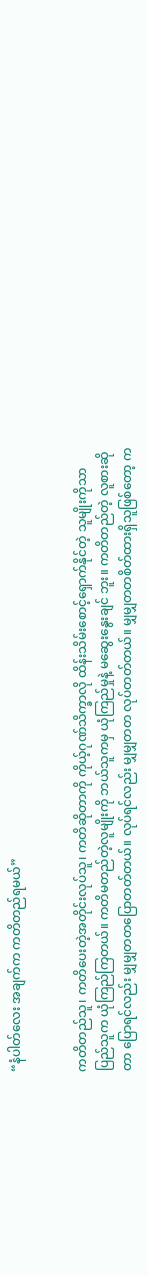“နံပါတ်လေး အချက်က ကတိတည်ရမယ်”


ကတိတည်သူ၊ ကတိပေးတဲ့အတိုင်းလုပ်သူ၊ ကတိဆိုတာကို ကိုယ့်ဂုဏ်သိက္ခာလို ထိန်းသိမ်းစောင့်ရှောက်နိုင်တဲ့ သူမျိုးကိုသာ ပြည်သူက ယုံကြည်ကြတယ်။ ကတိမတည်တဲ့လူမျိုးကို ဘယ်သူကမှ ယုံကြည်မှုနဲ့ မဆွေးနွေးချင် ဘူး။ ကတိတည်တဲ့ လူစားဆိုတာ ပြောရင်လည်း မျှမျှတတပြောတတ်တယ်။ လုပ်ရင်လည်း မျှမျှတတ လုပ်တတ်တယ်။ မျှမျှတတစိတ်ထားရှိသူဖြစ်တော့ က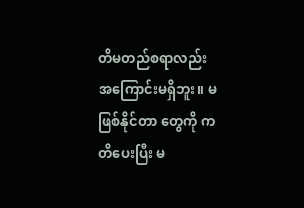တိမတည်စရာလည်း အကြောင်းမရှိဘူး။ မဖြစ်နိုင်တာ တွေကို ကတိပေးပြီး မ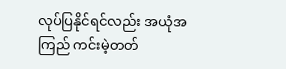လုပ်ပြနိုင်ရင်လည်း အယုံအကြည် ကင်းမဲ့တတ်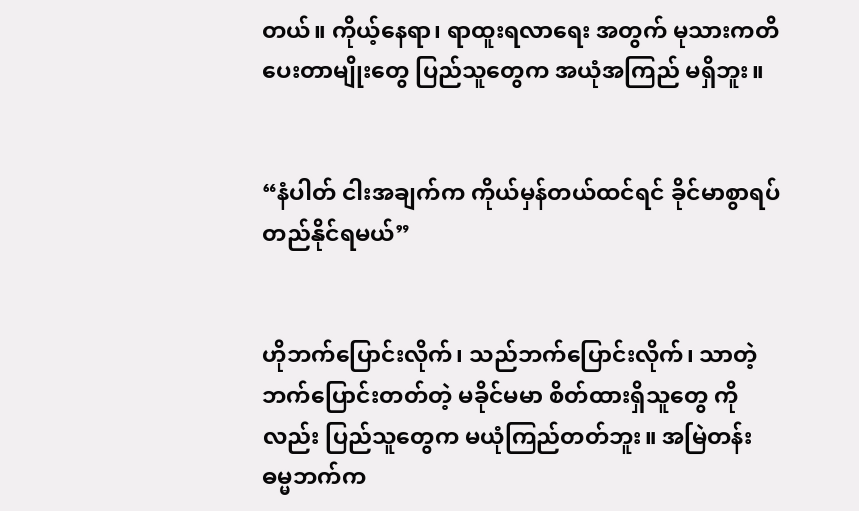တယ်။ ကိုယ့်နေရာ၊ ရာထူးရလာရေး အတွက် မုသားကတိပေးတာမျိုးတွေ ပြည်သူတွေက အယုံအကြည် မရှိဘူး။


“နံပါတ် ငါးအချက်က ကိုယ်မှန်တယ်ထင်ရင် ခိုင်မာစွာရပ်တည်နိုင်ရမယ်”


ဟိုဘက်ပြောင်းလိုက်၊ သည်ဘက်ပြောင်းလိုက်၊ သာတဲ့ဘက်ပြောင်းတတ်တဲ့ မခိုင်မမာ စိတ်ထားရှိသူတွေ ကိုလည်း ပြည်သူတွေက မယုံကြည်တတ်ဘူး။ အမြဲတန်း ဓမ္မဘက်က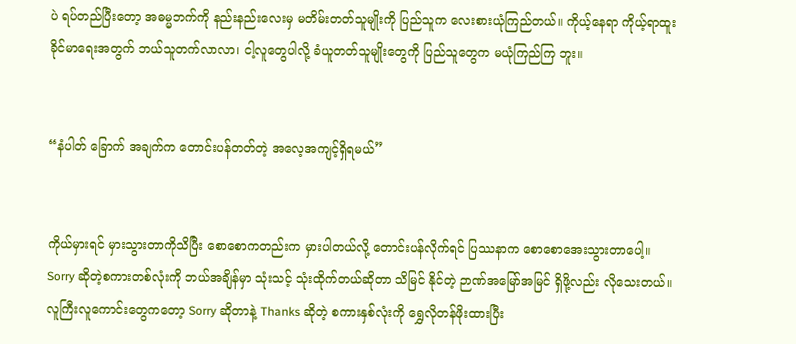ပဲ ရပ်တည်ပြီးတော့ အဓမ္မဘက်ကို နည်းနည်းလေးမှ မတိမ်းတတ်သူမျိုးကို ပြည်သူက လေးစားယုံကြည်တယ်။ ကိုယ့်နေရာ ကိုယ့်ရာထူး ခိုင်မာရေးအတွက် ဘယ်သူတက်လာလာ၊ ငါ့လူတွေပါလို့ ခံယူတတ်သူမျိုးတွေကို ပြည်သူတွေက မယုံကြည်ကြ ဘူး။


“နံပါတ် ခြောက် အချက်က တောင်းပန်တတ်တဲ့ အလေ့အကျင့်ရှိရမယ်”


ကိုယ်မှားရင် မှားသွားတာကိုသိပြီး စောစောကတည်းက မှားပါတယ်လို့ တောင်းပန်လိုက်ရင် ပြဿနာက စောစောအေးသွားတာပေါ့။ Sorry ဆိုတဲ့စကားတစ်လုံးကို ဘယ်အချိန်မှာ သုံးသင့် သုံးထိုက်တယ်ဆိုတာ သိမြင် နိုင်တဲ့ ဉာဏ်အမြော်အမြင် ရှိဖို့လည်း လိုသေးတယ်။ လူကြီးလူကောင်းတွေကတော့ Sorry ဆိုတာနဲ့ Thanks ဆိုတဲ့ စကားနှစ်လုံးကို ရွှေလိုတန်ဖိုးထားပြီး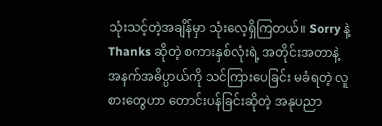သုံးသင့်တဲ့အချိန်မှာ သုံးလေ့ရှိကြတယ်။ Sorry နဲ့ Thanks ဆိုတဲ့ စကားနှစ်လုံးရဲ့ အတိုင်းအတာနဲ့ အနက်အဓိပ္ပာယ်ကို သင်ကြားပေခြင်း မခံရတဲ့ လူစားတွေဟာ တောင်းပန်ခြင်းဆိုတဲ့ အနုပညာ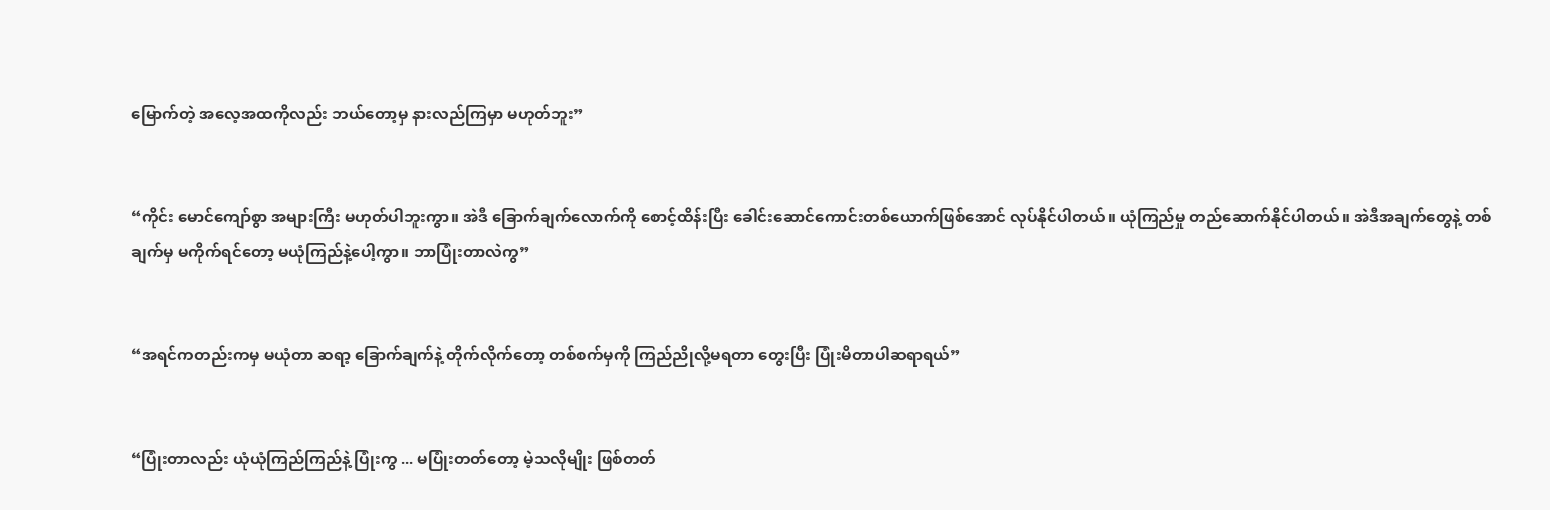မြောက်တဲ့ အလေ့အထကိုလည်း ဘယ်တော့မှ နားလည်ကြမှာ မဟုတ်ဘူး”


“ကိုင်း မောင်ကျော်စွာ အများကြီး မဟုတ်ပါဘူးကွာ။ အဲဒီ ခြောက်ချက်လောက်ကို စောင့်ထိန်းပြီး ခေါင်းဆောင်ကောင်းတစ်ယောက်ဖြစ်အောင် လုပ်နိုင်ပါတယ်။ ယုံကြည်မှု တည်ဆောက်နိုင်ပါတယ်။ အဲဒီအချက်တွေနဲ့ တစ်ချက်မှ မကိုက်ရင်တော့ မယုံကြည်နဲ့ပေါ့ကွာ။ ဘာပြုံးတာလဲကွ”


“အရင်ကတည်းကမှ မယုံတာ ဆရာ့ ခြောက်ချက်နဲ့ တိုက်လိုက်တော့ တစ်စက်မှကို ကြည်ညိုလို့မရတာ တွေးပြီး ပြုံးမိတာပါဆရာရယ်”


“ပြုံးတာလည်း ယုံယုံကြည်ကြည်နဲ့ ပြုံးကွ ... မပြုံးတတ်တော့ မဲ့သလိုမျိုး ဖြစ်တတ်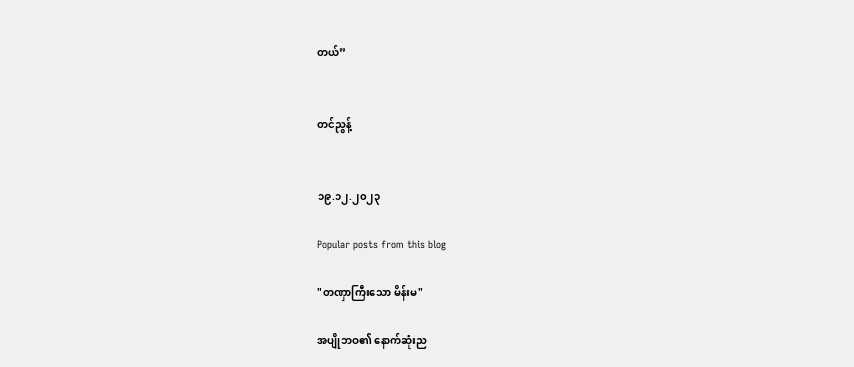တယ်”


တင်ညွန့်


၁၉.၁၂.၂၀၂၃

Popular posts from this blog

"တဏှာကြီးသော မိန်းမ"

အပျိုဘဝ၏ နောက်ဆုံးည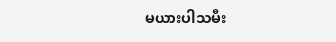မယားပါသမီး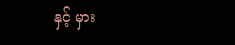နှင့် မှား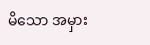မိသော အမှား